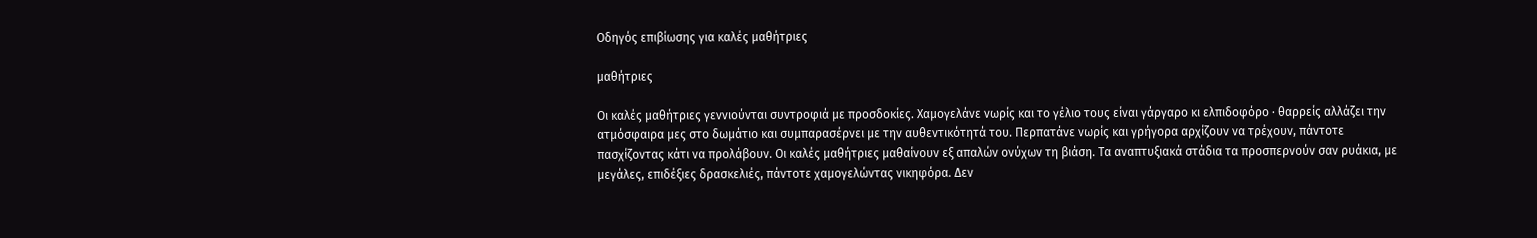Οδηγός επιβίωσης για καλές μαθήτριες

μαθήτριες

Οι καλές μαθήτριες γεννιούνται συντροφιά με προσδοκίες. Χαμογελάνε νωρίς και το γέλιο τους είναι γάργαρο κι ελπιδοφόρο · θαρρείς αλλάζει την ατμόσφαιρα μες στο δωμάτιο και συμπαρασέρνει με την αυθεντικότητά του. Περπατάνε νωρίς και γρήγορα αρχίζουν να τρέχουν, πάντοτε πασχίζοντας κάτι να προλάβουν. Οι καλές μαθήτριες μαθαίνουν εξ απαλών ονύχων τη βιάση. Τα αναπτυξιακά στάδια τα προσπερνούν σαν ρυάκια, με μεγάλες, επιδέξιες δρασκελιές, πάντοτε χαμογελώντας νικηφόρα. Δεν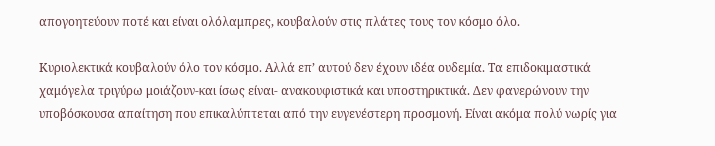απογοητεύουν ποτέ και είναι ολόλαμπρες, κουβαλούν στις πλάτες τους τον κόσμο όλο.

Κυριολεκτικά κουβαλούν όλο τον κόσμο. Αλλά επ’ αυτού δεν έχουν ιδέα ουδεμία. Τα επιδοκιμαστικά χαμόγελα τριγύρω μοιάζουν-και ίσως είναι- ανακουφιστικά και υποστηρικτικά. Δεν φανερώνουν την υποβόσκουσα απαίτηση που επικαλύπτεται από την ευγενέστερη προσμονή. Είναι ακόμα πολύ νωρίς για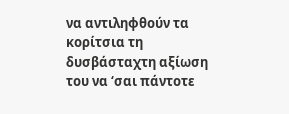να αντιληφθούν τα κορίτσια τη δυσβάσταχτη αξίωση του να ‘σαι πάντοτε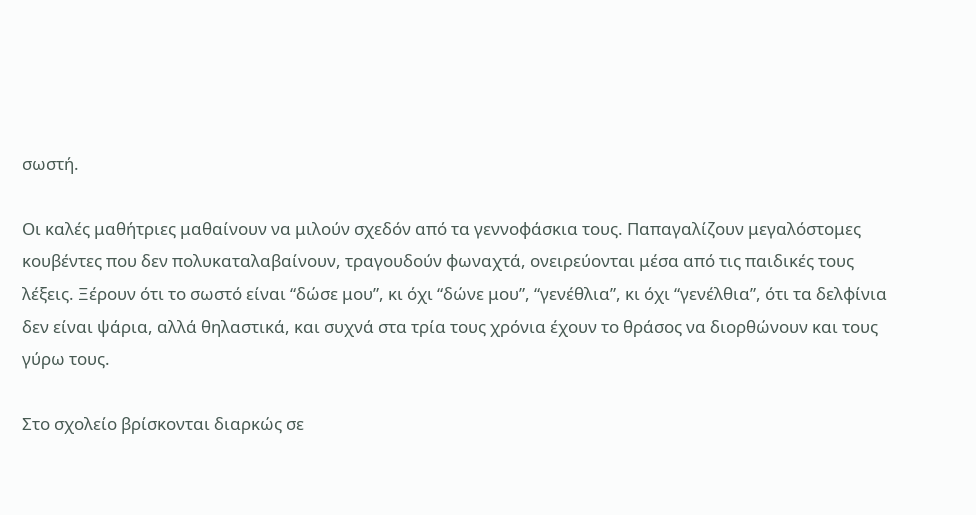σωστή.

Οι καλές μαθήτριες μαθαίνουν να μιλούν σχεδόν από τα γεννοφάσκια τους. Παπαγαλίζουν μεγαλόστομες κουβέντες που δεν πολυκαταλαβαίνουν, τραγουδούν φωναχτά, ονειρεύονται μέσα από τις παιδικές τους λέξεις. Ξέρουν ότι το σωστό είναι “δώσε μου”, κι όχι “δώνε μου”, “γενέθλια”, κι όχι “γενέλθια”, ότι τα δελφίνια δεν είναι ψάρια, αλλά θηλαστικά, και συχνά στα τρία τους χρόνια έχουν το θράσος να διορθώνουν και τους γύρω τους.

Στο σχολείο βρίσκονται διαρκώς σε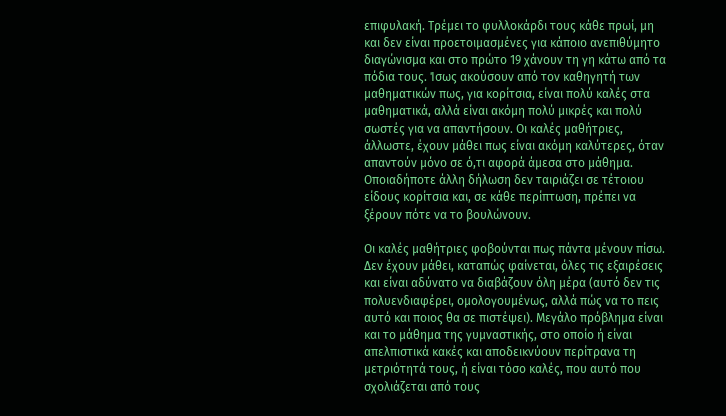επιφυλακή. Τρέμει το φυλλοκάρδι τους κάθε πρωί, μη και δεν είναι προετοιμασμένες για κάποιο ανεπιθύμητο διαγώνισμα και στο πρώτο 19 χάνουν τη γη κάτω από τα πόδια τους. Ίσως ακούσουν από τον καθηγητή των μαθηματικών πως, για κορίτσια, είναι πολύ καλές στα μαθηματικά, αλλά είναι ακόμη πολύ μικρές και πολύ σωστές για να απαντήσουν. Οι καλές μαθήτριες, άλλωστε, έχουν μάθει πως είναι ακόμη καλύτερες, όταν απαντούν μόνο σε ό,τι αφορά άμεσα στο μάθημα. Οποιαδήποτε άλλη δήλωση δεν ταιριάζει σε τέτοιου είδους κορίτσια και, σε κάθε περίπτωση, πρέπει να ξέρουν πότε να το βουλώνουν.

Οι καλές μαθήτριες φοβούνται πως πάντα μένουν πίσω. Δεν έχουν μάθει, καταπώς φαίνεται, όλες τις εξαιρέσεις και είναι αδύνατο να διαβάζουν όλη μέρα (αυτό δεν τις πολυενδιαφέρει, ομολογουμένως, αλλά πώς να το πεις αυτό και ποιος θα σε πιστέψει). Μεγάλο πρόβλημα είναι και το μάθημα της γυμναστικής, στο οποίο ή είναι απελπιστικά κακές και αποδεικνύουν περίτρανα τη μετριότητά τους, ή είναι τόσο καλές, που αυτό που σχολιάζεται από τους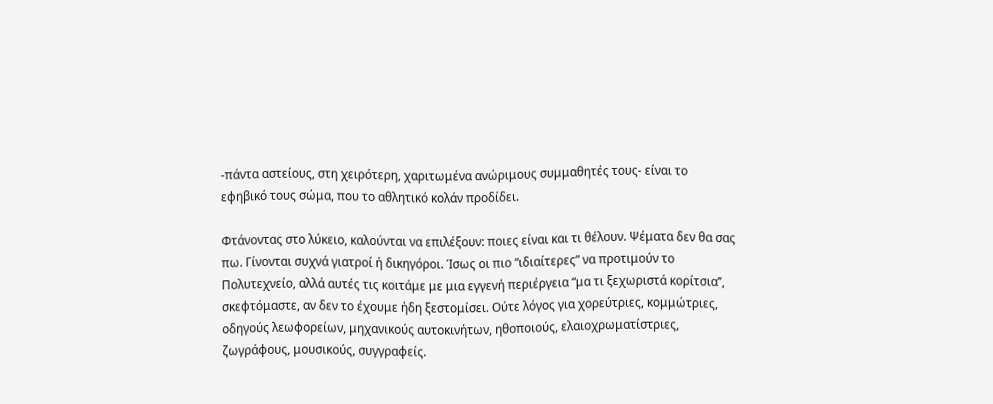-πάντα αστείους, στη χειρότερη, χαριτωμένα ανώριμους συμμαθητές τους- είναι το εφηβικό τους σώμα, που το αθλητικό κολάν προδίδει.

Φτάνοντας στο λύκειο, καλούνται να επιλέξουν: ποιες είναι και τι θέλουν. Ψέματα δεν θα σας πω. Γίνονται συχνά γιατροί ή δικηγόροι. Ίσως οι πιο “ιδιαίτερες” να προτιμούν το Πολυτεχνείο, αλλά αυτές τις κοιτάμε με μια εγγενή περιέργεια “μα τι ξεχωριστά κορίτσια’’, σκεφτόμαστε, αν δεν το έχουμε ήδη ξεστομίσει. Ούτε λόγος για χορεύτριες, κομμώτριες, οδηγούς λεωφορείων, μηχανικούς αυτοκινήτων, ηθοποιούς, ελαιοχρωματίστριες, ζωγράφους, μουσικούς, συγγραφείς.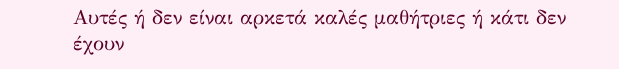Αυτές ή δεν είναι αρκετά καλές μαθήτριες ή κάτι δεν έχουν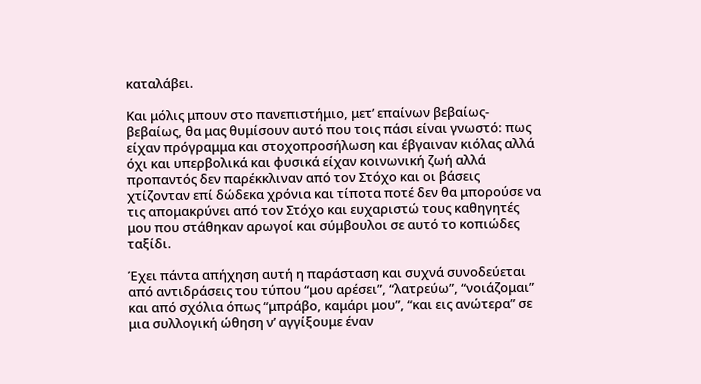καταλάβει.

Και μόλις μπουν στο πανεπιστήμιο, μετ’ επαίνων βεβαίως-βεβαίως, θα μας θυμίσουν αυτό που τοις πάσι είναι γνωστό: πως είχαν πρόγραμμα και στοχοπροσήλωση και έβγαιναν κιόλας αλλά όχι και υπερβολικά και φυσικά είχαν κοινωνική ζωή αλλά προπαντός δεν παρέκκλιναν από τον Στόχο και οι βάσεις χτίζονταν επί δώδεκα χρόνια και τίποτα ποτέ δεν θα μπορούσε να τις απομακρύνει από τον Στόχο και ευχαριστώ τους καθηγητές μου που στάθηκαν αρωγοί και σύμβουλοι σε αυτό το κοπιώδες ταξίδι.

Έχει πάντα απήχηση αυτή η παράσταση και συχνά συνοδεύεται από αντιδράσεις του τύπου “μου αρέσει”, “λατρεύω”, “νοιάζομαι”  και από σχόλια όπως “μπράβο, καμάρι μου”, “και εις ανώτερα” σε μια συλλογική ώθηση ν’ αγγίξουμε έναν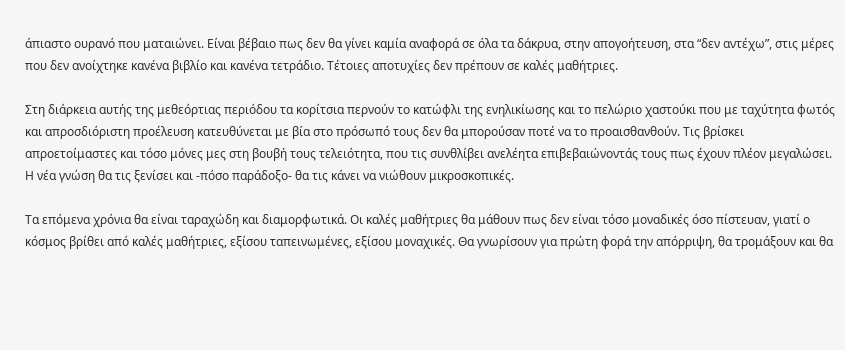άπιαστο ουρανό που ματαιώνει. Είναι βέβαιο πως δεν θα γίνει καμία αναφορά σε όλα τα δάκρυα, στην απογοήτευση, στα “δεν αντέχω”, στις μέρες που δεν ανοίχτηκε κανένα βιβλίο και κανένα τετράδιο. Τέτοιες αποτυχίες δεν πρέπουν σε καλές μαθήτριες.

Στη διάρκεια αυτής της μεθεόρτιας περιόδου τα κορίτσια περνούν το κατώφλι της ενηλικίωσης και το πελώριο χαστούκι που με ταχύτητα φωτός και απροσδιόριστη προέλευση κατευθύνεται με βία στο πρόσωπό τους δεν θα μπορούσαν ποτέ να το προαισθανθούν. Τις βρίσκει απροετοίμαστες και τόσο μόνες μες στη βουβή τους τελειότητα, που τις συνθλίβει ανελέητα επιβεβαιώνοντάς τους πως έχουν πλέον μεγαλώσει. Η νέα γνώση θα τις ξενίσει και -πόσο παράδοξο- θα τις κάνει να νιώθουν μικροσκοπικές.

Τα επόμενα χρόνια θα είναι ταραχώδη και διαμορφωτικά. Οι καλές μαθήτριες θα μάθουν πως δεν είναι τόσο μοναδικές όσο πίστευαν, γιατί ο κόσμος βρίθει από καλές μαθήτριες, εξίσου ταπεινωμένες, εξίσου μοναχικές. Θα γνωρίσουν για πρώτη φορά την απόρριψη, θα τρομάξουν και θα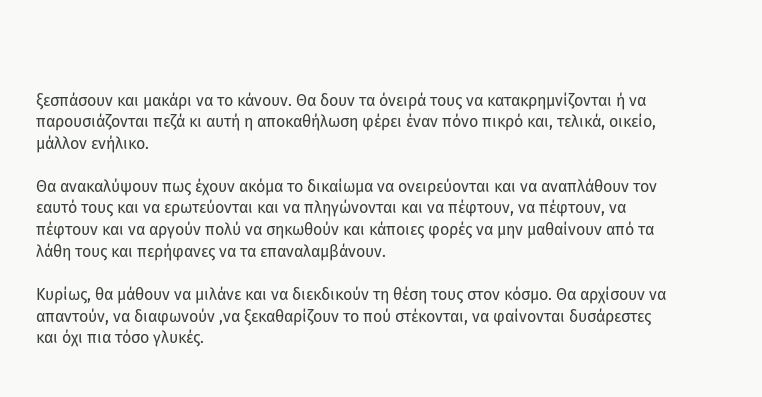ξεσπάσουν και μακάρι να το κάνουν. Θα δουν τα όνειρά τους να κατακρημνίζονται ή να παρουσιάζονται πεζά κι αυτή η αποκαθήλωση φέρει έναν πόνο πικρό και, τελικά, οικείο, μάλλον ενήλικο.

Θα ανακαλύψουν πως έχουν ακόμα το δικαίωμα να ονειρεύονται και να αναπλάθουν τον εαυτό τους και να ερωτεύονται και να πληγώνονται και να πέφτουν, να πέφτουν, να πέφτουν και να αργούν πολύ να σηκωθούν και κάποιες φορές να μην μαθαίνουν από τα λάθη τους και περήφανες να τα επαναλαμβάνουν.

Κυρίως, θα μάθουν να μιλάνε και να διεκδικούν τη θέση τους στον κόσμο. Θα αρχίσουν να απαντούν, να διαφωνούν ,να ξεκαθαρίζουν το πού στέκονται, να φαίνονται δυσάρεστες και όχι πια τόσο γλυκές.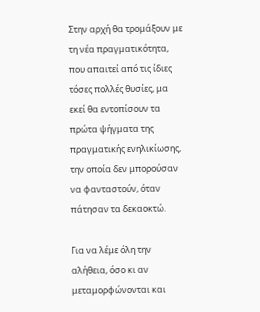Στην αρχή θα τρομάξουν με τη νέα πραγματικότητα, που απαιτεί από τις ίδιες τόσες πολλές θυσίες, μα εκεί θα εντοπίσουν τα πρώτα ψήγματα της πραγματικής ενηλικίωσης, την οποία δεν μπορούσαν να φανταστούν, όταν πάτησαν τα δεκαοκτώ.

Για να λέμε όλη την αλήθεια, όσο κι αν μεταμορφώνονται και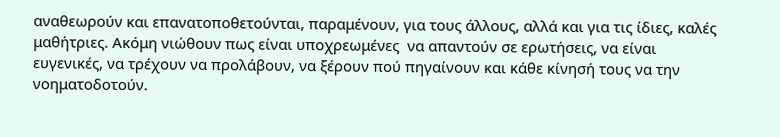αναθεωρούν και επανατοποθετούνται, παραμένουν, για τους άλλους, αλλά και για τις ίδιες, καλές μαθήτριες. Ακόμη νιώθουν πως είναι υποχρεωμένες  να απαντούν σε ερωτήσεις, να είναι ευγενικές, να τρέχουν να προλάβουν, να ξέρουν πού πηγαίνουν και κάθε κίνησή τους να την νοηματοδοτούν.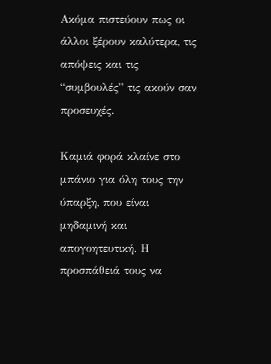Ακόμα πιστεύουν πως οι άλλοι ξέρουν καλύτερα, τις απόψεις και τις “συμβουλές” τις ακούν σαν προσευχές.

Καμιά φορά κλαίνε στο μπάνιο για όλη τους την ύπαρξη, που είναι μηδαμινή και απογοητευτική. Η προσπάθειά τους να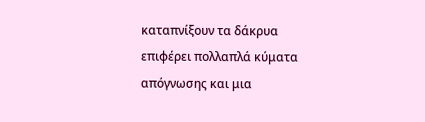καταπνίξουν τα δάκρυα επιφέρει πολλαπλά κύματα απόγνωσης και μια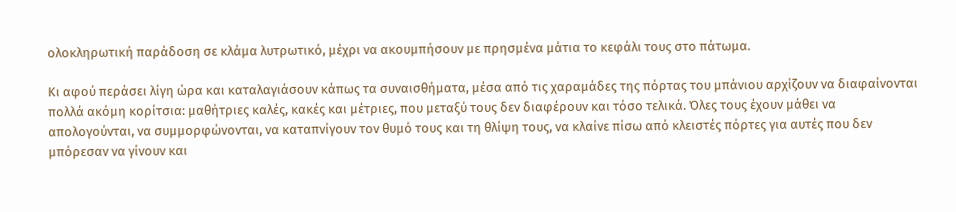ολοκληρωτική παράδοση σε κλάμα λυτρωτικό, μέχρι να ακουμπήσουν με πρησμένα μάτια το κεφάλι τους στο πάτωμα.

Κι αφού περάσει λίγη ώρα και καταλαγιάσουν κάπως τα συναισθήματα, μέσα από τις χαραμάδες της πόρτας του μπάνιου αρχίζουν να διαφαίνονται πολλά ακόμη κορίτσια: μαθήτριες καλές, κακές και μέτριες, που μεταξύ τους δεν διαφέρουν και τόσο τελικά. Όλες τους έχουν μάθει να απολογούνται, να συμμορφώνονται, να καταπνίγουν τον θυμό τους και τη θλίψη τους, να κλαίνε πίσω από κλειστές πόρτες για αυτές που δεν μπόρεσαν να γίνουν και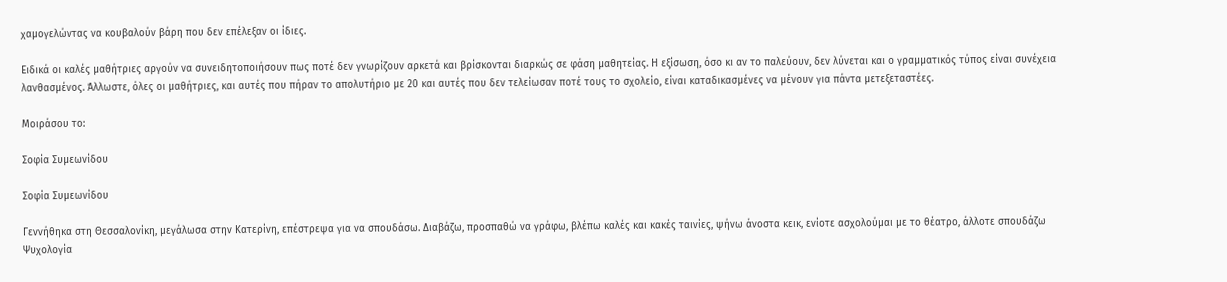χαμογελώντας να κουβαλούν βάρη που δεν επέλεξαν οι ίδιες.

Ειδικά οι καλές μαθήτριες αργούν να συνειδητοποιήσουν πως ποτέ δεν γνωρίζουν αρκετά και βρίσκονται διαρκώς σε φάση μαθητείας. Η εξίσωση, όσο κι αν το παλεύουν, δεν λύνεται και ο γραμματικός τύπος είναι συνέχεια λανθασμένος. Άλλωστε, όλες οι μαθήτριες, και αυτές που πήραν το απολυτήριο με 20 και αυτές που δεν τελείωσαν ποτέ τους το σχολείο, είναι καταδικασμένες να μένουν για πάντα μετεξεταστέες.

Μοιράσου το:

Σοφία Συμεωνίδου

Σοφία Συμεωνίδου

Γεννήθηκα στη Θεσσαλονίκη, μεγάλωσα στην Κατερίνη, επέστρεψα για να σπουδάσω. Διαβάζω, προσπαθώ να γράφω, βλέπω καλές και κακές ταινίες, ψήνω άνοστα κεικ, ενίοτε ασχολούμαι με το θέατρο, άλλοτε σπουδάζω Ψυχολογία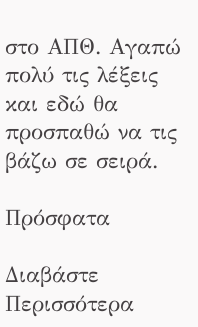στο ΑΠΘ. Αγαπώ πολύ τις λέξεις και εδώ θα προσπαθώ να τις βάζω σε σειρά.

Πρόσφατα

Διαβάστε Περισσότερα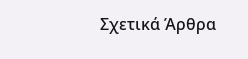Σχετικά Άρθρα